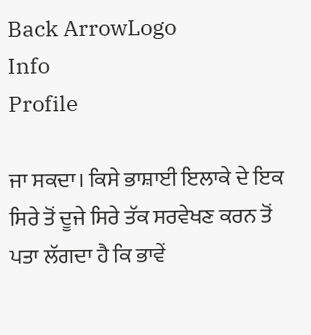Back ArrowLogo
Info
Profile

ਜਾ ਸਕਦਾ। ਕਿਸੇ ਭਾਸ਼ਾਈ ਇਲਾਕੇ ਦੇ ਇਕ ਸਿਰੇ ਤੋਂ ਦੂਜੇ ਸਿਰੇ ਤੱਕ ਸਰਵੇਖਣ ਕਰਨ ਤੋਂ ਪਤਾ ਲੱਗਦਾ ਹੈ ਕਿ ਭਾਵੇਂ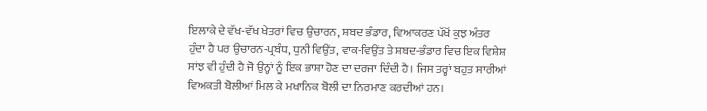ਇਲਾਕੇ ਦੇ ਵੱਖ-ਵੱਖ ਖੇਤਰਾਂ ਵਿਚ ਉਚਾਰਨ, ਸ਼ਬਦ ਭੰਡਾਰ, ਵਿਆਕਰਣ ਪੱਖੋਂ ਕੁਝ ਅੰਤਰ ਹੁੰਦਾ ਹੈ ਪਰ ਉਚਾਰਨ-ਪ੍ਰਬੰਧ, ਧੁਨੀ ਵਿਉਂਤ, ਵਾਕ-ਵਿਉਂਤ ਤੇ ਸ਼ਬਦ-ਭੰਡਾਰ ਵਿਚ ਇਕ ਵਿਸ਼ੇਸ਼ ਸਾਂਝ ਵੀ ਹੁੰਦੀ ਹੈ ਜੋ ਉਨ੍ਹਾਂ ਨੂੰ ਇਕ ਭਾਸ਼ਾ ਹੋਣ ਦਾ ਦਰਜਾ ਦਿੰਦੀ ਹੈ। ਜਿਸ ਤਰ੍ਹਾਂ ਬਹੁਤ ਸਾਰੀਆਂ ਵਿਅਕਤੀ ਬੋਲੀਆਂ ਮਿਲ ਕੇ ਮਖਾਨਿਕ ਬੋਲੀ ਦਾ ਨਿਰਮਾਣ ਕਰਦੀਆਂ ਹਨ।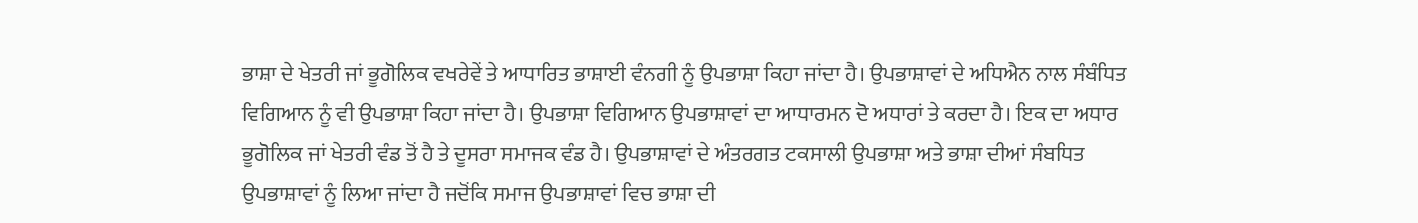ਭਾਸ਼ਾ ਦੇ ਖੇਤਰੀ ਜਾਂ ਭੂਗੋਲਿਕ ਵਖਰੇਵੇਂ ਤੇ ਆਧਾਰਿਤ ਭਾਸ਼ਾਈ ਵੰਨਗੀ ਨੂੰ ਉਪਭਾਸ਼ਾ ਕਿਹਾ ਜਾਂਦਾ ਹੈ। ਉਪਭਾਸ਼ਾਵਾਂ ਦੇ ਅਧਿਐਨ ਨਾਲ ਸੰਬੰਧਿਤ ਵਿਗਿਆਨ ਨੂੰ ਵੀ ਉਪਭਾਸ਼ਾ ਕਿਹਾ ਜਾਂਦਾ ਹੈ। ਉਪਭਾਸ਼ਾ ਵਿਗਿਆਨ ਉਪਭਾਸ਼ਾਵਾਂ ਦਾ ਆਧਾਰਮਨ ਦੋ ਅਧਾਰਾਂ ਤੇ ਕਰਦਾ ਹੈ। ਇਕ ਦਾ ਅਧਾਰ ਭੂਗੋਲਿਕ ਜਾਂ ਖੇਤਰੀ ਵੰਡ ਤੋਂ ਹੈ ਤੇ ਦੂਸਰਾ ਸਮਾਜਕ ਵੰਡ ਹੈ। ਉਪਭਾਸ਼ਾਵਾਂ ਦੇ ਅੰਤਰਗਤ ਟਕਸਾਲੀ ਉਪਭਾਸ਼ਾ ਅਤੇ ਭਾਸ਼ਾ ਦੀਆਂ ਸੰਬਧਿਤ ਉਪਭਾਸ਼ਾਵਾਂ ਨੂੰ ਲਿਆ ਜਾਂਦਾ ਹੈ ਜਦੋਂਕਿ ਸਮਾਜ ਉਪਭਾਸ਼ਾਵਾਂ ਵਿਚ ਭਾਸ਼ਾ ਦੀ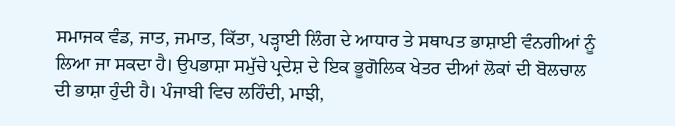ਸਮਾਜਕ ਵੰਡ, ਜਾਤ, ਜਮਾਤ, ਕਿੱਤਾ, ਪੜ੍ਹਾਈ ਲਿੰਗ ਦੇ ਆਧਾਰ ਤੇ ਸਥਾਪਤ ਭਾਸ਼ਾਈ ਵੰਨਗੀਆਂ ਨੂੰ ਲਿਆ ਜਾ ਸਕਦਾ ਹੈ। ਉਪਭਾਸ਼ਾ ਸਮੁੱਚੇ ਪ੍ਰਦੇਸ਼ ਦੇ ਇਕ ਭੂਗੋਲਿਕ ਖੇਤਰ ਦੀਆਂ ਲੋਕਾਂ ਦੀ ਬੋਲਚਾਲ ਦੀ ਭਾਸ਼ਾ ਹੁੰਦੀ ਹੈ। ਪੰਜਾਬੀ ਵਿਚ ਲਹਿੰਦੀ, ਮਾਝੀ,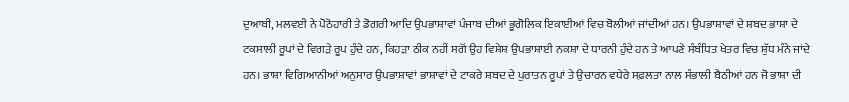ਦੁਆਬੀ, ਮਲਵਈ ਨੇ ਪੋਠੋਹਾਰੀ ਤੇ ਡੋਗਰੀ ਆਦਿ ਉਪਭਾਸ਼ਾਵਾਂ ਪੰਜਾਬ ਦੀਆਂ ਭੂਗੋਲਿਕ ਇਕਾਈਆਂ ਵਿਚ ਬੋਲੀਆਂ ਜਾਂਦੀਆਂ ਹਨ। ਉਪਭਾਸ਼ਾਵਾਂ ਦੇ ਸ਼ਬਦ ਭਾਸ਼ਾ ਦੇ ਟਕਸਾਲੀ ਰੂਪਾਂ ਦੇ ਵਿਗੜੇ ਰੂਪ ਹੁੰਦੇ ਹਨ, ਕਿਹੜਾ ਠੀਕ ਨਹੀਂ ਸਗੋਂ ਉਹ ਵਿਸ਼ੇਸ਼ ਉਪਭਾਸ਼ਾਈ ਨਕਸ਼ਾ ਦੇ ਧਾਰਨੀ ਹੁੰਦੇ ਹਨ ਤੇ ਆਪਣੇ ਸੰਬੰਧਿਤ ਖੇਤਰ ਵਿਚ ਸ਼ੁੱਧ ਮੰਨੇ ਜਾਂਦੇ ਹਨ। ਭਾਸ਼ਾ ਵਿਗਿਆਨੀਆਂ ਅਨੁਸਾਰ ਉਪਭਾਸ਼ਾਵਾਂ ਭਾਸ਼ਾਵਾਂ ਦੇ ਟਾਕਰੇ ਸ਼ਬਦ ਦੇ ਪੁਰਾਤਨ ਰੂਪਾਂ ਤੇ ਉਚਾਰਨ ਵਧੇਰੇ ਸਫ਼ਲਤਾ ਨਾਲ ਸੰਭਾਲੀ ਬੈਠੀਆਂ ਹਨ ਜੋ ਭਾਸ਼ਾ ਦੀ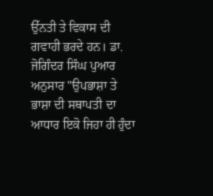ਉੱਨਤੀ ਤੇ ਵਿਕਾਸ ਦੀ ਗਵਾਹੀ ਭਰਦੇ ਹਨ। ਡਾ. ਜੋਗਿੰਦਰ ਸਿੰਘ ਪੁਆਰ ਅਨੁਸਾਰ "ਉਪਭਾਸ਼ਾ ਤੇ ਭਾਸ਼ਾ ਦੀ ਸਥਾਪਤੀ ਦਾ ਆਧਾਰ ਇਕੋ ਜਿਹਾ ਹੀ ਹੁੰਦਾ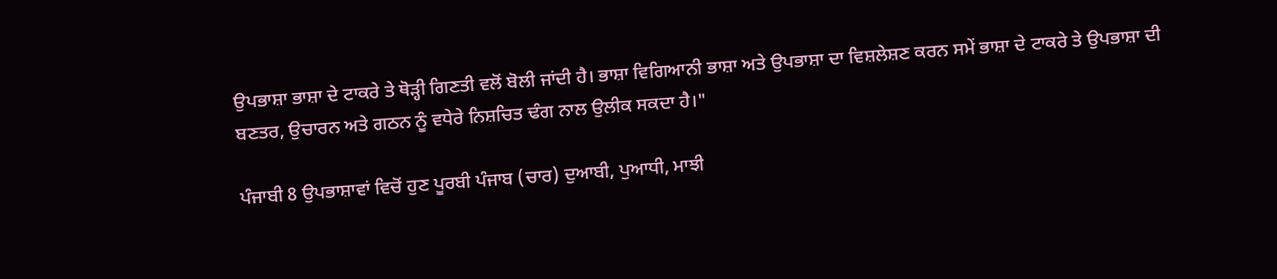ਉਪਭਾਸ਼ਾ ਭਾਸ਼ਾ ਦੇ ਟਾਕਰੇ ਤੇ ਥੋੜ੍ਹੀ ਗਿਣਤੀ ਵਲੋਂ ਬੋਲੀ ਜਾਂਦੀ ਹੈ। ਭਾਸ਼ਾ ਵਿਗਿਆਨੀ ਭਾਸ਼ਾ ਅਤੇ ਉਪਭਾਸ਼ਾ ਦਾ ਵਿਸ਼ਲੇਸ਼ਣ ਕਰਨ ਸਮੇਂ ਭਾਸ਼ਾ ਦੇ ਟਾਕਰੇ ਤੇ ਉਪਭਾਸ਼ਾ ਦੀ ਬਣਤਰ, ਉਚਾਰਨ ਅਤੇ ਗਠਨ ਨੂੰ ਵਧੇਰੇ ਨਿਸ਼ਚਿਤ ਢੰਗ ਨਾਲ ਉਲੀਕ ਸਕਦਾ ਹੈ।"

ਪੰਜਾਬੀ 8 ਉਪਭਾਸ਼ਾਵਾਂ ਵਿਚੋਂ ਹੁਣ ਪੂਰਬੀ ਪੰਜਾਬ (ਚਾਰ) ਦੁਆਬੀ, ਪੁਆਧੀ, ਮਾਝੀ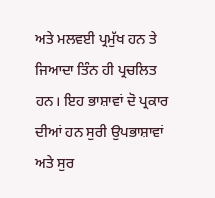ਅਤੇ ਮਲਵਈ ਪ੍ਰਮੁੱਖ ਹਨ ਤੇ ਜਿਆਦਾ ਤਿੰਨ ਹੀ ਪ੍ਰਚਲਿਤ ਹਨ। ਇਹ ਭਾਸ਼ਾਵਾਂ ਦੋ ਪ੍ਰਕਾਰ ਦੀਆਂ ਹਨ ਸੁਰੀ ਉਪਭਾਸ਼ਾਵਾਂ ਅਤੇ ਸੁਰ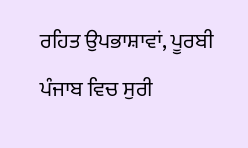ਰਹਿਤ ਉਪਭਾਸ਼ਾਵਾਂ, ਪੂਰਬੀ ਪੰਜਾਬ ਵਿਚ ਸੁਰੀ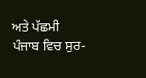ਅਤੇ ਪੱਛਮੀ ਪੰਜਾਬ ਵਿਚ ਸੁਰ-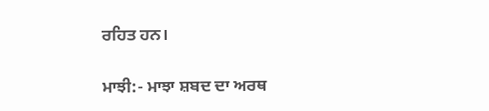ਰਹਿਤ ਹਨ।

ਮਾਝੀ:- ਮਾਝਾ ਸ਼ਬਦ ਦਾ ਅਰਥ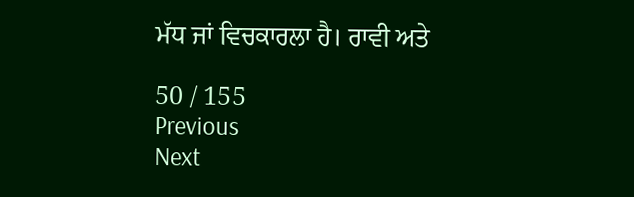ਮੱਧ ਜਾਂ ਵਿਚਕਾਰਲਾ ਹੈ। ਰਾਵੀ ਅਤੇ

50 / 155
Previous
Next